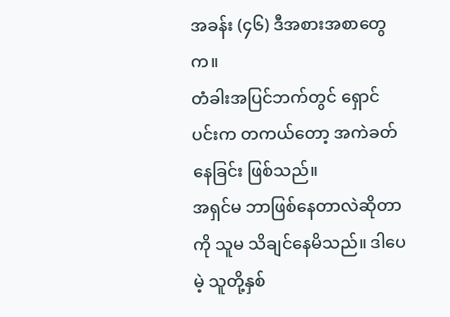အခန်း (၄၆) ဒီအစားအစာတွေက။
တံခါးအပြင်ဘက်တွင် ရှောင်ပင်းက တကယ်တော့ အကဲခတ်နေခြင်း ဖြစ်သည်။
အရှင်မ ဘာဖြစ်နေတာလဲဆိုတာကို သူမ သိချင်နေမိသည်။ ဒါပေမဲ့ သူတို့နှစ်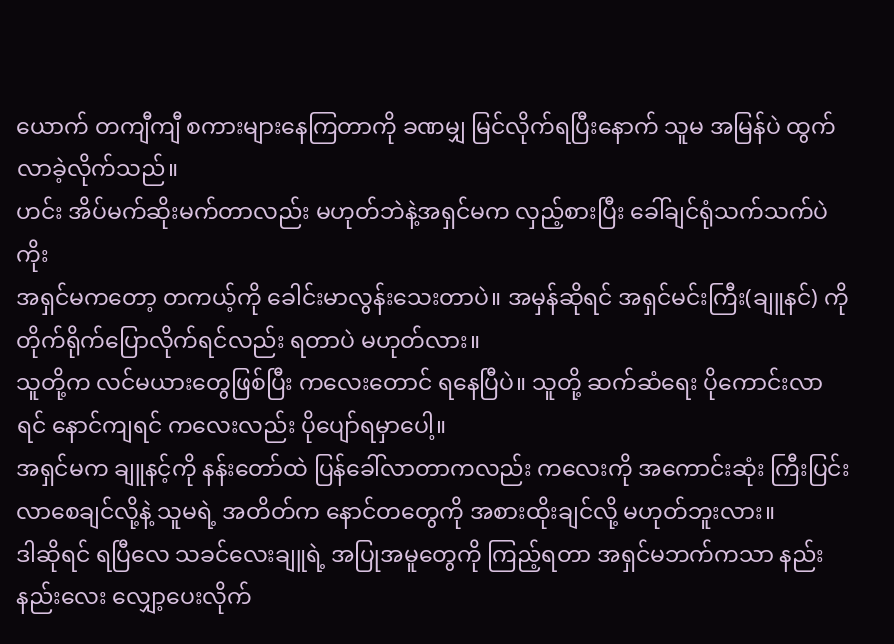ယောက် တကျီကျီ စကားများနေကြတာကို ခဏမျှ မြင်လိုက်ရပြီးနောက် သူမ အမြန်ပဲ ထွက်လာခဲ့လိုက်သည်။
ဟင်း အိပ်မက်ဆိုးမက်တာလည်း မဟုတ်ဘဲနဲ့အရှင်မက လှည့်စားပြီး ခေါ်ချင်ရုံသက်သက်ပဲကိုး
အရှင်မကတော့ တကယ့်ကို ခေါင်းမာလွန်းသေးတာပဲ။ အမှန်ဆိုရင် အရှင်မင်းကြီး(ချူနင်) ကို တိုက်ရိုက်ပြောလိုက်ရင်လည်း ရတာပဲ မဟုတ်လား။
သူတို့က လင်မယားတွေဖြစ်ပြီး ကလေးတောင် ရနေပြီပဲ။ သူတို့ ဆက်ဆံရေး ပိုကောင်းလာရင် နောင်ကျရင် ကလေးလည်း ပိုပျော်ရမှာပေါ့။
အရှင်မက ချူနင့်ကို နန်းတော်ထဲ ပြန်ခေါ်လာတာကလည်း ကလေးကို အကောင်းဆုံး ကြီးပြင်းလာစေချင်လို့နဲ့ သူမရဲ့ အတိတ်က နောင်တတွေကို အစားထိုးချင်လို့ မဟုတ်ဘူးလား။
ဒါဆိုရင် ရပြီလေ သခင်လေးချူရဲ့ အပြုအမူတွေကို ကြည့်ရတာ အရှင်မဘက်ကသာ နည်းနည်းလေး လျှော့ပေးလိုက်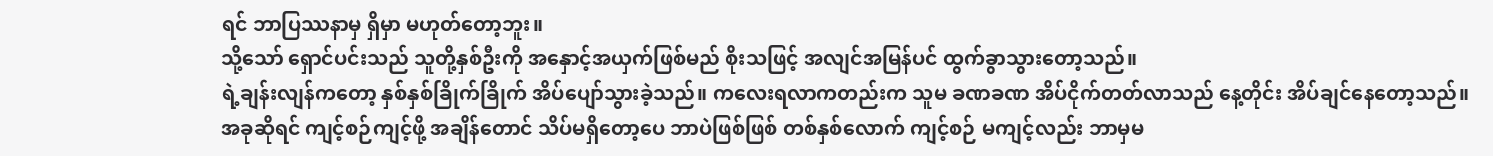ရင် ဘာပြဿနာမှ ရှိမှာ မဟုတ်တော့ဘူး။
သို့သော် ရှောင်ပင်းသည် သူတို့နှစ်ဦးကို အနှောင့်အယှက်ဖြစ်မည် စိုးသဖြင့် အလျင်အမြန်ပင် ထွက်ခွာသွားတော့သည်။
ရဲ့ချန်းလျန်ကတော့ နှစ်နှစ်ခြိုက်ခြိုက် အိပ်ပျော်သွားခဲ့သည်။ ကလေးရလာကတည်းက သူမ ခဏခဏ အိပ်ငိုက်တတ်လာသည် နေ့တိုင်း အိပ်ချင်နေတော့သည်။
အခုဆိုရင် ကျင့်စဉ်ကျင့်ဖို့ အချိန်တောင် သိပ်မရှိတော့ပေ ဘာပဲဖြစ်ဖြစ် တစ်နှစ်လောက် ကျင့်စဉ် မကျင့်လည်း ဘာမှမ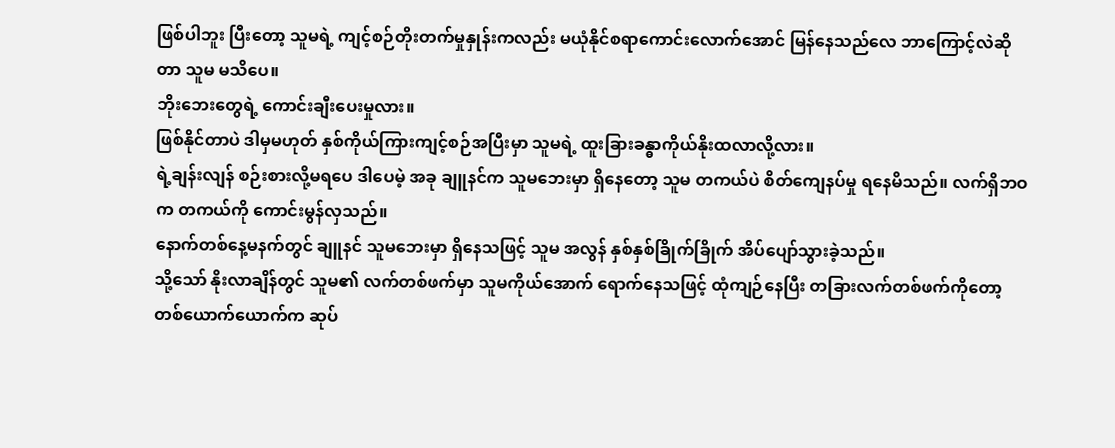ဖြစ်ပါဘူး ပြီးတော့ သူမရဲ့ ကျင့်စဉ်တိုးတက်မှုနှုန်းကလည်း မယုံနိုင်စရာကောင်းလောက်အောင် မြန်နေသည်လေ ဘာကြောင့်လဲဆိုတာ သူမ မသိပေ။
ဘိုးဘေးတွေရဲ့ ကောင်းချီးပေးမှုလား။
ဖြစ်နိုင်တာပဲ ဒါမှမဟုတ် နှစ်ကိုယ်ကြားကျင့်စဉ်အပြီးမှာ သူမရဲ့ ထူးခြားခန္ဓာကိုယ်နိုးထလာလို့လား။
ရဲ့ချန်းလျန် စဉ်းစားလို့မရပေ ဒါပေမဲ့ အခု ချူနင်က သူမဘေးမှာ ရှိနေတော့ သူမ တကယ်ပဲ စိတ်ကျေနပ်မှု ရနေမိသည်။ လက်ရှိဘဝက တကယ်ကို ကောင်းမွန်လှသည်။
နောက်တစ်နေ့မနက်တွင် ချူနင် သူမဘေးမှာ ရှိနေသဖြင့် သူမ အလွန် နှစ်နှစ်ခြိုက်ခြိုက် အိပ်ပျော်သွားခဲ့သည်။
သို့သော် နိုးလာချိန်တွင် သူမ၏ လက်တစ်ဖက်မှာ သူမကိုယ်အောက် ရောက်နေသဖြင့် ထုံကျဉ်နေပြီး တခြားလက်တစ်ဖက်ကိုတော့ တစ်ယောက်ယောက်က ဆုပ်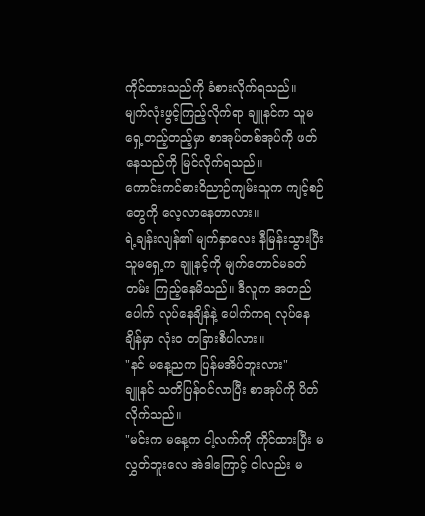ကိုင်ထားသည်ကို ခံစားလိုက်ရသည်။
မျက်လုံးဖွင့်ကြည့်လိုက်ရာ ချူနင်က သူမရှေ့တည့်တည့်မှာ စာအုပ်တစ်အုပ်ကို ဖတ်နေသည်ကို မြင်လိုက်ရသည်။
ကောင်းကင်ဓားဝိညာဉ်ကျမ်းသူက ကျင့်စဉ်တွေကို လေ့လာနေတာလား။
ရဲ့ချန်းလျန်၏ မျက်နှာလေး နီမြန်းသွားပြီး သူမရှေ့က ချူနင့်ကို မျက်တောင်မခတ်တမ်း ကြည့်နေမိသည်။ ဒီလူက အတည်ပေါက် လုပ်နေချိန်နဲ့ ပေါက်ကရ လုပ်နေချိန်မှာ လုံးဝ တခြားစီပါလား။
"နင် မနေ့ညက ပြန်မအိပ်ဘူးလား"
ချူနင် သတိပြန်ဝင်လာပြီး စာအုပ်ကို ပိတ်လိုက်သည်။
"မင်းက မနေ့က ငါ့လက်ကို ကိုင်ထားပြီး မလွှတ်ဘူးလေ အဲဒါကြောင့် ငါလည်း မ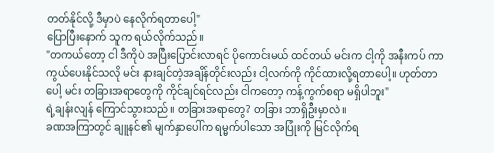တတ်နိုင်လို့ ဒီမှာပဲ နေလိုက်ရတာပေါ့"
ပြောပြီးနောက် သူက ရယ်လိုက်သည်။
"တကယ်တော့ ငါ ဒီကိုပဲ အပြီးပြောင်းလာရင် ပိုကောင်းမယ် ထင်တယ် မင်းက ငါ့ကို အနီးကပ် ကာကွယ်ပေးနိုင်သလို မင်း နားချင်တဲ့အချိန်တိုင်းလည်း ငါ့လက်ကို ကိုင်ထားလို့ရတာပေါ့။ ဟုတ်တာပေါ့ မင်း တခြားအရာတွေကို ကိုင်ချင်ရင်လည်း ငါကတော့ ကန့်ကွက်စရာ မရှိပါဘူး"
ရဲ့ချန်းလျန် ကြောင်သွားသည်။ တခြားအရာတွေ? တခြား ဘာရှိဦးမှာလဲ။
ခဏအကြာတွင် ချူနင်၏ မျက်နှာပေါ်က ရမ္မက်ပါသော အပြုံးကို မြင်လိုက်ရ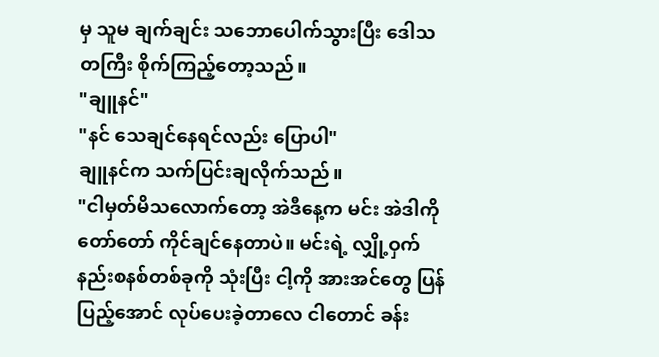မှ သူမ ချက်ချင်း သဘောပေါက်သွားပြီး ဒေါသတကြီး စိုက်ကြည့်တော့သည်။
"ချူနင်"
"နင် သေချင်နေရင်လည်း ပြောပါ"
ချူနင်က သက်ပြင်းချလိုက်သည်။
"ငါမှတ်မိသလောက်တော့ အဲဒီနေ့က မင်း အဲဒါကို တော်တော် ကိုင်ချင်နေတာပဲ။ မင်းရဲ့ လျှို့ဝှက်နည်းစနစ်တစ်ခုကို သုံးပြီး ငါ့ကို အားအင်တွေ ပြန်ပြည့်အောင် လုပ်ပေးခဲ့တာလေ ငါတောင် ခန်း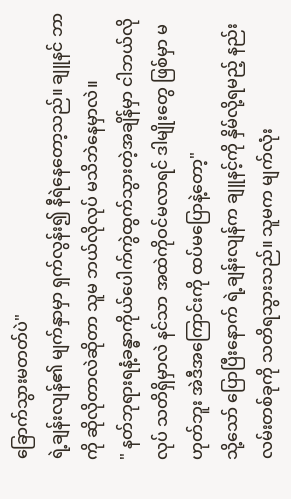ခြောက်သွားမတတ်ပဲ"
ရဲ့ချန်းလျန်၏ မျက်နှာမှာ ရှက်လွန်း၍ နီရဲနေတော့သည်။ ချူနင် ဘာကို ဆိုလိုတာလဲဆိုတာ သူမ ဘယ်လိုလုပ် မသိဘဲနေမှာလဲ။
" နတ်ဘုရားရနံ့ခန္ဓာကိုယ်ပေါက်ကွဲထွက်သွားတဲ့အချိန်မှာ ငါဘယ်လိုလုပ် သတိရှိမှာလဲ နင်သာ အထဲကိုဝင်မလာရင် ဒါမျိုးတွေ ဖြစ်မှာ မဟုတ်ဘူး အဲဒီအကြောင်းကို ထပ်မပြောနဲ့တော့"
သို့သော် ပြောပြီးနောက် ရဲ့ချန်းလျန်က ချူနင့်ကို နှိမ်လို့ရမည့် နည်းလမ်းတစ်ခုကို သတိရသွားသည်။ သူမက မျက်လုံး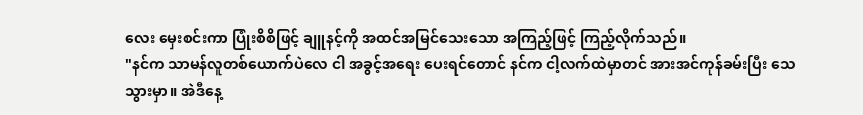လေး မှေးစင်းကာ ပြုံးစိစိဖြင့် ချူနင့်ကို အထင်အမြင်သေးသော အကြည့်ဖြင့် ကြည့်လိုက်သည်။
"နင်က သာမန်လူတစ်ယောက်ပဲလေ ငါ အခွင့်အရေး ပေးရင်တောင် နင်က ငါ့လက်ထဲမှာတင် အားအင်ကုန်ခမ်းပြီး သေသွားမှာ။ အဲဒီနေ့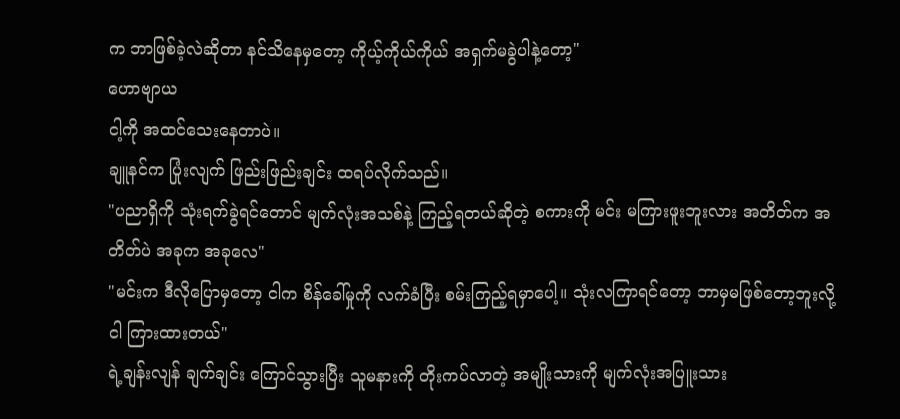က ဘာဖြစ်ခဲ့လဲဆိုတာ နင်သိနေမှတော့ ကိုယ့်ကိုယ်ကိုယ် အရှက်မခွဲပါနဲ့တော့"
ဟောဗျာယ
ငါ့ကို အထင်သေးနေတာပဲ။
ချူနင်က ပြုံးလျက် ဖြည်းဖြည်းချင်း ထရပ်လိုက်သည်။
"ပညာရှိကို သုံးရက်ခွဲရင်တောင် မျက်လုံးအသစ်နဲ့ ကြည့်ရတယ်ဆိုတဲ့ စကားကို မင်း မကြားဖူးဘူးလား အတိတ်က အတိတ်ပဲ အခုက အခုလေ"
"မင်းက ဒီလိုပြောမှတော့ ငါက စိန်ခေါ်မှုကို လက်ခံပြီး စမ်းကြည့်ရမှာပေါ့။ သုံးလကြာရင်တော့ ဘာမှမဖြစ်တော့ဘူးလို့ ငါ ကြားထားတယ်"
ရဲ့ချန်းလျန် ချက်ချင်း ကြောင်သွားပြီး သူမနားကို တိုးကပ်လာတဲ့ အမျိုးသားကို မျက်လုံးအပြူးသား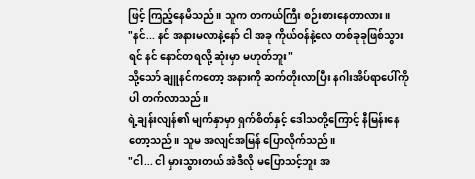ဖြင့် ကြည့်နေမိသည်။ သူက တကယ်ကြီး စဉ်းစားနေတာလား။
"နင်... နင် အနားမလာနဲ့နော် ငါ အခု ကိုယ်ဝန်နဲ့လေ တစ်ခုခုဖြစ်သွားရင် နင် နောင်တရလို့ ဆုံးမှာ မဟုတ်ဘူး"
သို့သော် ချူနင်ကတော့ အနားကို ဆက်တိုးလာပြီး နဂါးအိပ်ရာပေါ်ကိုပါ တက်လာသည်။
ရဲ့ချန်းလျန်၏ မျက်နှာမှာ ရှက်စိတ်နှင့် ဒေါသတို့ကြောင့် နီမြန်းနေတော့သည်။ သူမ အလျင်အမြန် ပြောလိုက်သည်။
"ငါ... ငါ မှားသွားတယ် အဲဒီလို မပြောသင့်ဘူး အ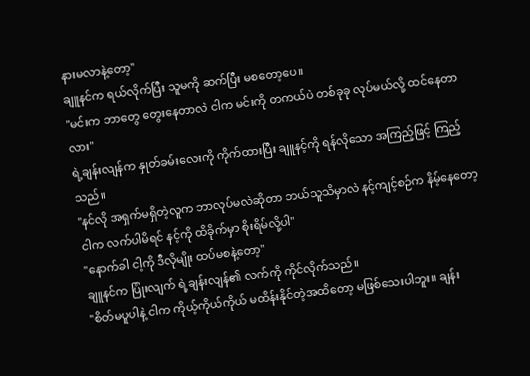နားမလာနဲ့တော့"
ချူနင်က ရယ်လိုက်ပြီး သူမကို ဆက်ပြီး မစတော့ပေ။
"မင်းက ဘာတွေ တွေးနေတာလဲ ငါက မင်းကို တကယ်ပဲ တစ်ခုခု လုပ်မယ်လို့ ထင်နေတာလား"
ရဲ့ချန်းလျန်က နှုတ်ခမ်းလေးကို ကိုက်ထားပြီး ချူနင့်ကို ရန်လိုသော အကြည့်ဖြင့် ကြည့်သည်။
"နင်လို အရှက်မရှိတဲ့လူက ဘာလုပ်မလဲဆိုတာ ဘယ်သူသိမှာလဲ နင့်ကျင့်စဉ်က နိမ့်နေတော့ ငါက လက်ပါမိရင် နင့်ကို ထိခိုက်မှာ စိုးရိမ်လို့ပါ"
"နောက်ခါ ငါ့ကို ဒီလိုမျိုး ထပ်မစနဲ့တော့"
ချူနင်က ပြုံးလျက် ရဲ့ချန်းလျန်၏ လက်ကို ကိုင်လိုက်သည်။
"စိတ်မပူပါနဲ့ ငါက ကိုယ့်ကိုယ်ကိုယ် မထိန်းနိုင်တဲ့အထိတော့ မဖြစ်သေးပါဘူး။ ချန်း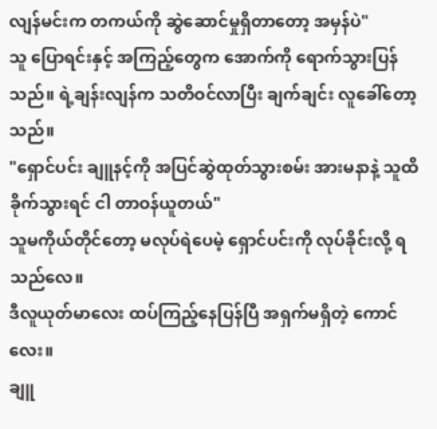လျန်မင်းက တကယ်ကို ဆွဲဆောင်မှုရှိတာတော့ အမှန်ပဲ"
သူ ပြောရင်းနှင့် အကြည့်တွေက အောက်ကို ရောက်သွားပြန်သည်။ ရဲ့ချန်းလျန်က သတိဝင်လာပြီး ချက်ချင်း လူခေါ်တော့သည်။
"ရှောင်ပင်း ချူနင့်ကို အပြင်ဆွဲထုတ်သွားစမ်း အားမနာနဲ့ သူထိခိုက်သွားရင် ငါ တာဝန်ယူတယ်"
သူမကိုယ်တိုင်တော့ မလုပ်ရဲပေမဲ့ ရှောင်ပင်းကို လုပ်ခိုင်းလို့ ရသည်လေ။
ဒီလူယုတ်မာလေး ထပ်ကြည့်နေပြန်ပြီ အရှက်မရှိတဲ့ ကောင်လေး။
ချူ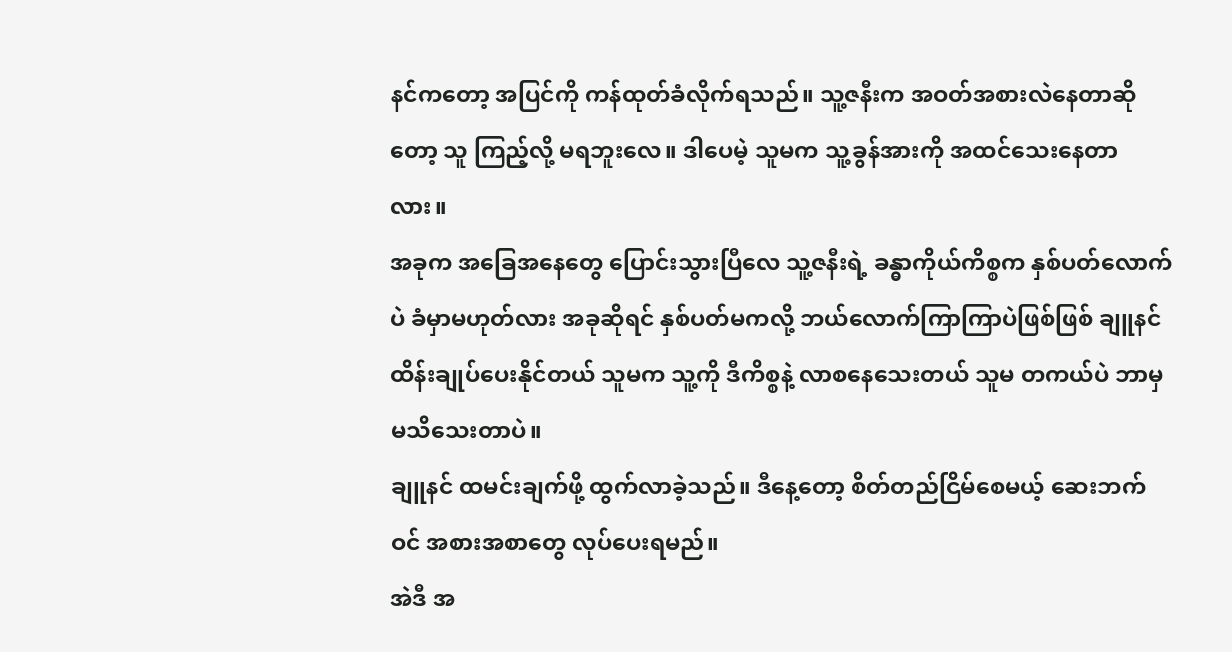နင်ကတော့ အပြင်ကို ကန်ထုတ်ခံလိုက်ရသည်။ သူ့ဇနီးက အဝတ်အစားလဲနေတာဆိုတော့ သူ ကြည့်လို့ မရဘူးလေ။ ဒါပေမဲ့ သူမက သူ့ခွန်အားကို အထင်သေးနေတာလား။
အခုက အခြေအနေတွေ ပြောင်းသွားပြီလေ သူ့ဇနီးရဲ့ ခန္ဓာကိုယ်ကိစ္စက နှစ်ပတ်လောက်ပဲ ခံမှာမဟုတ်လား အခုဆိုရင် နှစ်ပတ်မကလို့ ဘယ်လောက်ကြာကြာပဲဖြစ်ဖြစ် ချူနင် ထိန်းချုပ်ပေးနိုင်တယ် သူမက သူ့ကို ဒီကိစ္စနဲ့ လာစနေသေးတယ် သူမ တကယ်ပဲ ဘာမှမသိသေးတာပဲ။
ချူနင် ထမင်းချက်ဖို့ ထွက်လာခဲ့သည်။ ဒီနေ့တော့ စိတ်တည်ငြိမ်စေမယ့် ဆေးဘက်ဝင် အစားအစာတွေ လုပ်ပေးရမည်။
အဲဒီ အ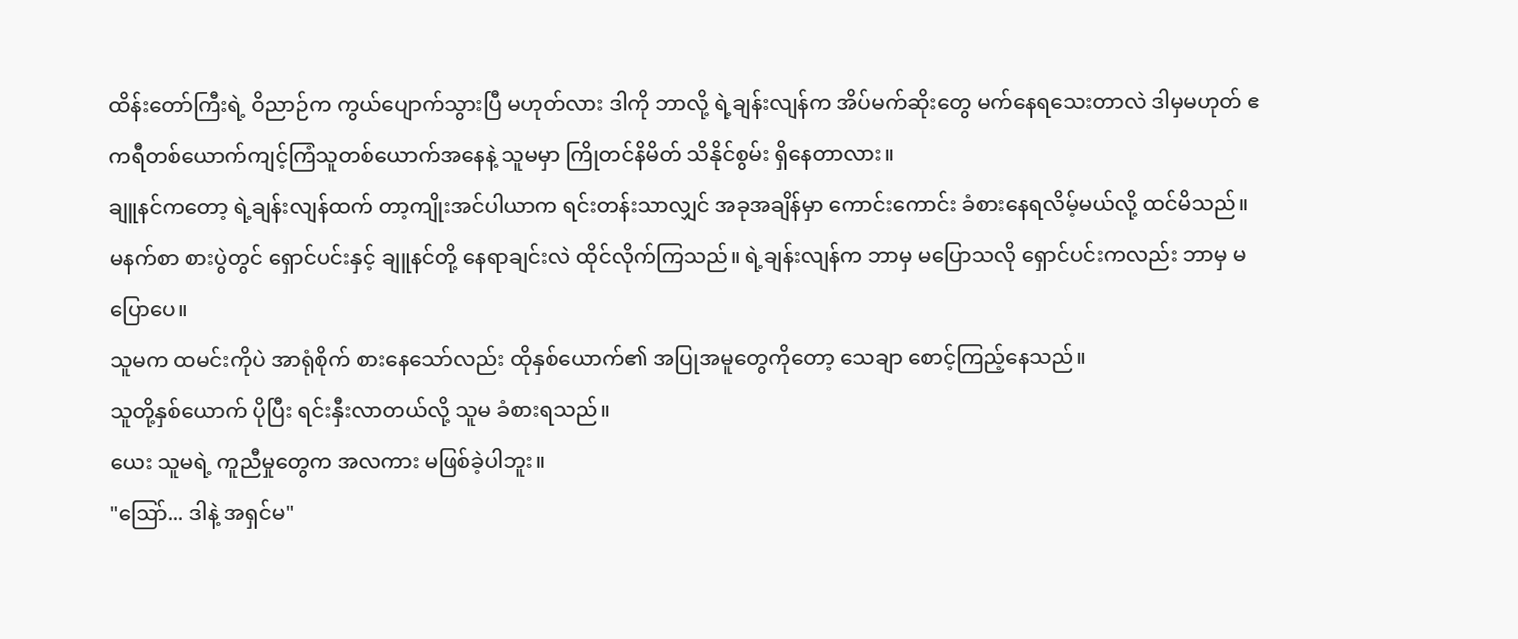ထိန်းတော်ကြီးရဲ့ ဝိညာဉ်က ကွယ်ပျောက်သွားပြီ မဟုတ်လား ဒါကို ဘာလို့ ရဲ့ချန်းလျန်က အိပ်မက်ဆိုးတွေ မက်နေရသေးတာလဲ ဒါမှမဟုတ် ဧကရီတစ်ယောက်ကျင့်ကြံသူတစ်ယောက်အနေနဲ့ သူမမှာ ကြိုတင်နိမိတ် သိနိုင်စွမ်း ရှိနေတာလား။
ချူနင်ကတော့ ရဲ့ချန်းလျန်ထက် တာ့ကျိုးအင်ပါယာက ရင်းတန်းသာလျှင် အခုအချိန်မှာ ကောင်းကောင်း ခံစားနေရလိမ့်မယ်လို့ ထင်မိသည်။
မနက်စာ စားပွဲတွင် ရှောင်ပင်းနှင့် ချူနင်တို့ နေရာချင်းလဲ ထိုင်လိုက်ကြသည်။ ရဲ့ချန်းလျန်က ဘာမှ မပြောသလို ရှောင်ပင်းကလည်း ဘာမှ မပြောပေ။
သူမက ထမင်းကိုပဲ အာရုံစိုက် စားနေသော်လည်း ထိုနှစ်ယောက်၏ အပြုအမူတွေကိုတော့ သေချာ စောင့်ကြည့်နေသည်။
သူတို့နှစ်ယောက် ပိုပြီး ရင်းနှီးလာတယ်လို့ သူမ ခံစားရသည်။
ယေး သူမရဲ့ ကူညီမှုတွေက အလကား မဖြစ်ခဲ့ပါဘူး။
"ဩော်... ဒါနဲ့ အရှင်မ"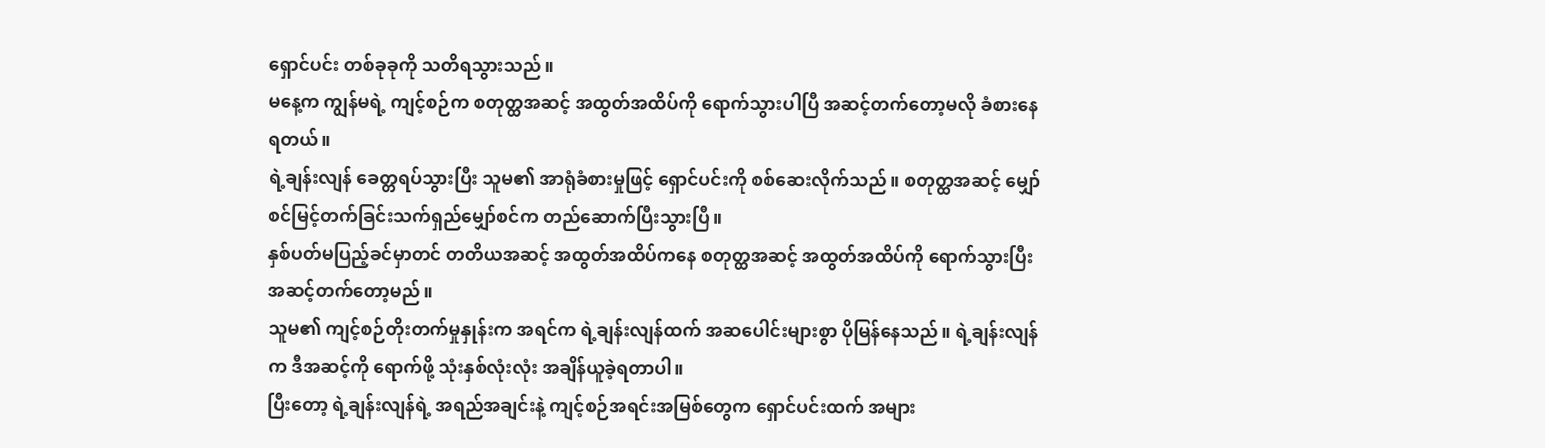ရှောင်ပင်း တစ်ခုခုကို သတိရသွားသည်။
မနေ့က ကျွန်မရဲ့ ကျင့်စဉ်က စတုတ္ထအဆင့် အထွတ်အထိပ်ကို ရောက်သွားပါပြီ အဆင့်တက်တော့မလို ခံစားနေရတယ်။
ရဲ့ချန်းလျန် ခေတ္တရပ်သွားပြီး သူမ၏ အာရုံခံစားမှုဖြင့် ရှောင်ပင်းကို စစ်ဆေးလိုက်သည်။ စတုတ္ထအဆင့် မျှော်စင်မြင့်တက်ခြင်းသက်ရှည်မျှော်စင်က တည်ဆောက်ပြီးသွားပြီ။
နှစ်ပတ်မပြည့်ခင်မှာတင် တတိယအဆင့် အထွတ်အထိပ်ကနေ စတုတ္ထအဆင့် အထွတ်အထိပ်ကို ရောက်သွားပြီး အဆင့်တက်တော့မည်။
သူမ၏ ကျင့်စဉ်တိုးတက်မှုနှုန်းက အရင်က ရဲ့ချန်းလျန်ထက် အဆပေါင်းများစွာ ပိုမြန်နေသည်။ ရဲ့ချန်းလျန်က ဒီအဆင့်ကို ရောက်ဖို့ သုံးနှစ်လုံးလုံး အချိန်ယူခဲ့ရတာပါ။
ပြီးတော့ ရဲ့ချန်းလျန်ရဲ့ အရည်အချင်းနဲ့ ကျင့်စဉ်အရင်းအမြစ်တွေက ရှောင်ပင်းထက် အများ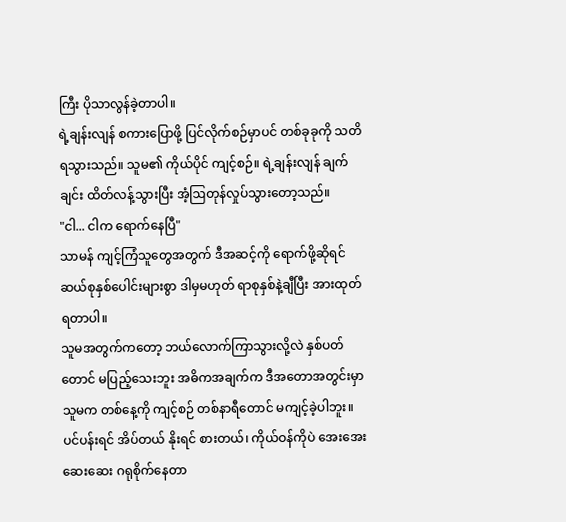ကြီး ပိုသာလွန်ခဲ့တာပါ။
ရဲ့ချန်းလျန် စကားပြောဖို့ ပြင်လိုက်စဉ်မှာပင် တစ်ခုခုကို သတိရသွားသည်။ သူမ၏ ကိုယ်ပိုင် ကျင့်စဉ်။ ရဲ့ချန်းလျန် ချက်ချင်း ထိတ်လန့်သွားပြီး အံ့ဩတုန်လှုပ်သွားတော့သည်။
"ငါ... ငါက ရောက်နေပြီ"
သာမန် ကျင့်ကြံသူတွေအတွက် ဒီအဆင့်ကို ရောက်ဖို့ဆိုရင် ဆယ်စုနှစ်ပေါင်းများစွာ ဒါမှမဟုတ် ရာစုနှစ်နဲ့ချီပြီး အားထုတ်ရတာပါ။
သူမအတွက်ကတော့ ဘယ်လောက်ကြာသွားလို့လဲ နှစ်ပတ်တောင် မပြည့်သေးဘူး အဓိကအချက်က ဒီအတောအတွင်းမှာ သူမက တစ်နေ့ကို ကျင့်စဉ် တစ်နာရီတောင် မကျင့်ခဲ့ပါဘူး။
ပင်ပန်းရင် အိပ်တယ် နိုးရင် စားတယ်၊ ကိုယ်ဝန်ကိုပဲ အေးအေးဆေးဆေး ဂရုစိုက်နေတာ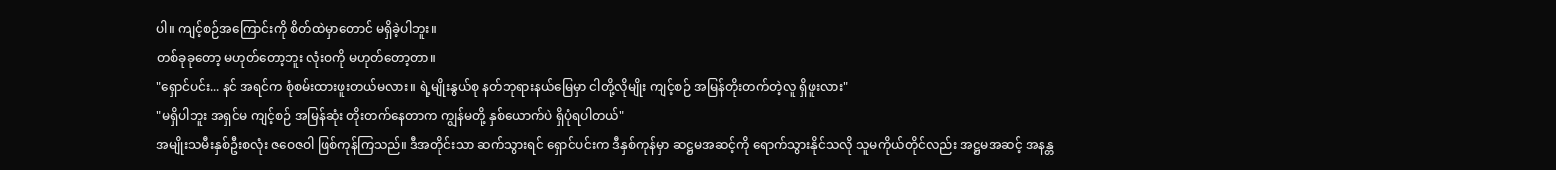ပါ။ ကျင့်စဉ်အကြောင်းကို စိတ်ထဲမှာတောင် မရှိခဲ့ပါဘူး။
တစ်ခုခုတော့ မဟုတ်တော့ဘူး လုံးဝကို မဟုတ်တော့တာ။
"ရှောင်ပင်း... နင် အရင်က စုံစမ်းထားဖူးတယ်မလား။ ရဲ့မျိုးနွယ်စု နတ်ဘုရားနယ်မြေမှာ ငါတို့လိုမျိုး ကျင့်စဉ် အမြန်တိုးတက်တဲ့လူ ရှိဖူးလား"
"မရှိပါဘူး အရှင်မ ကျင့်စဉ် အမြန်ဆုံး တိုးတက်နေတာက ကျွန်မတို့ နှစ်ယောက်ပဲ ရှိပုံရပါတယ်"
အမျိုးသမီးနှစ်ဦးစလုံး ဇဝေဇဝါ ဖြစ်ကုန်ကြသည်။ ဒီအတိုင်းသာ ဆက်သွားရင် ရှောင်ပင်းက ဒီနှစ်ကုန်မှာ ဆဋ္ဌမအဆင့်ကို ရောက်သွားနိုင်သလို သူမကိုယ်တိုင်လည်း အဋ္ဌမအဆင့် အနန္တ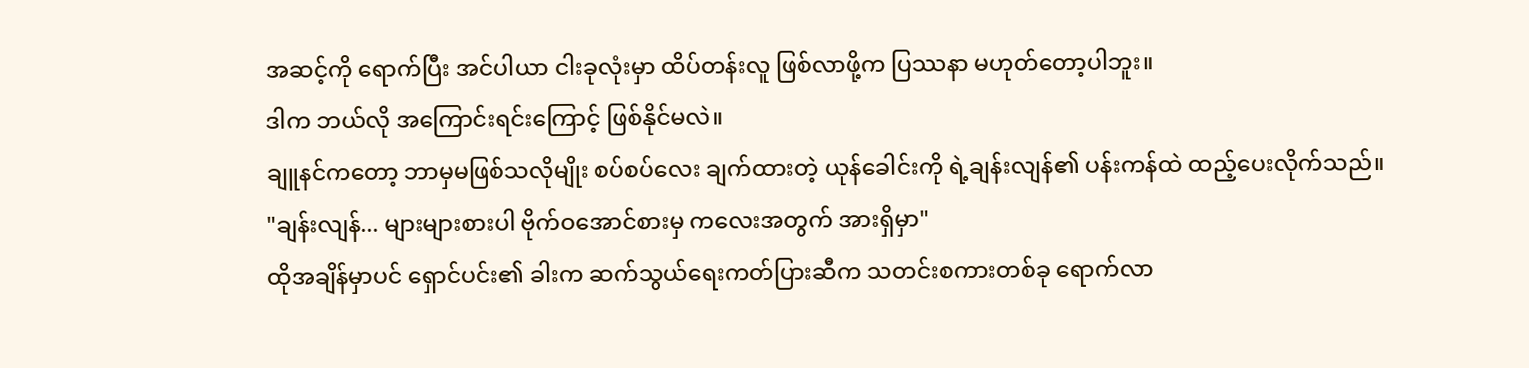အဆင့်ကို ရောက်ပြီး အင်ပါယာ ငါးခုလုံးမှာ ထိပ်တန်းလူ ဖြစ်လာဖို့က ပြဿနာ မဟုတ်တော့ပါဘူး။
ဒါက ဘယ်လို အကြောင်းရင်းကြောင့် ဖြစ်နိုင်မလဲ။
ချူနင်ကတော့ ဘာမှမဖြစ်သလိုမျိုး စပ်စပ်လေး ချက်ထားတဲ့ ယုန်ခေါင်းကို ရဲ့ချန်းလျန်၏ ပန်းကန်ထဲ ထည့်ပေးလိုက်သည်။
"ချန်းလျန်... များများစားပါ ဗိုက်ဝအောင်စားမှ ကလေးအတွက် အားရှိမှာ"
ထိုအချိန်မှာပင် ရှောင်ပင်း၏ ခါးက ဆက်သွယ်ရေးကတ်ပြားဆီက သတင်းစကားတစ်ခု ရောက်လာ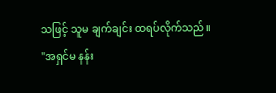သဖြင့် သူမ ချက်ချင်း ထရပ်လိုက်သည်။
"အရှင်မ နန်း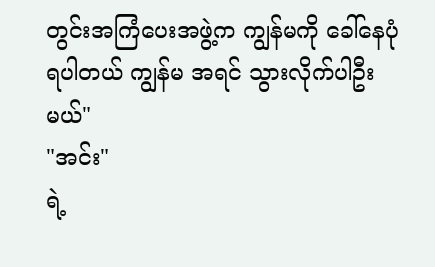တွင်းအကြံပေးအဖွဲ့က ကျွန်မကို ခေါ်နေပုံရပါတယ် ကျွန်မ အရင် သွားလိုက်ပါဦးမယ်"
"အင်း"
ရဲ့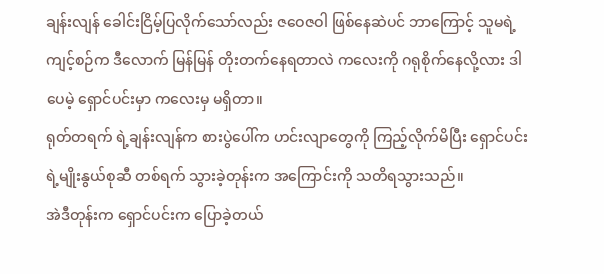ချန်းလျန် ခေါင်းငြိမ့်ပြလိုက်သော်လည်း ဇဝေဇဝါ ဖြစ်နေဆဲပင် ဘာကြောင့် သူမရဲ့ ကျင့်စဉ်က ဒီလောက် မြန်မြန် တိုးတက်နေရတာလဲ ကလေးကို ဂရုစိုက်နေလို့လား ဒါပေမဲ့ ရှောင်ပင်းမှာ ကလေးမှ မရှိတာ။
ရုတ်တရက် ရဲ့ချန်းလျန်က စားပွဲပေါ်က ဟင်းလျာတွေကို ကြည့်လိုက်မိပြီး ရှောင်ပင်း ရဲ့မျိုးနွယ်စုဆီ တစ်ရက် သွားခဲ့တုန်းက အကြောင်းကို သတိရသွားသည်။
အဲဒီတုန်းက ရှောင်ပင်းက ပြောခဲ့တယ်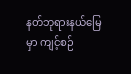နတ်ဘုရားနယ်မြေမှာ ကျင့်စဉ်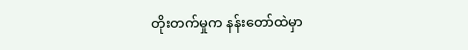တိုးတက်မှုက နန်းတော်ထဲမှာ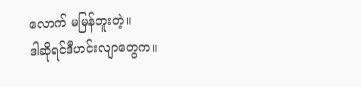လောက် မမြန်ဘူးတဲ့။
ဒါဆိုရင်ဒီဟင်းလျာတွေက။